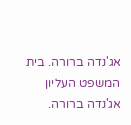אג'נדה ברורה. בית המשפט העליון
אג'נדה ברורה.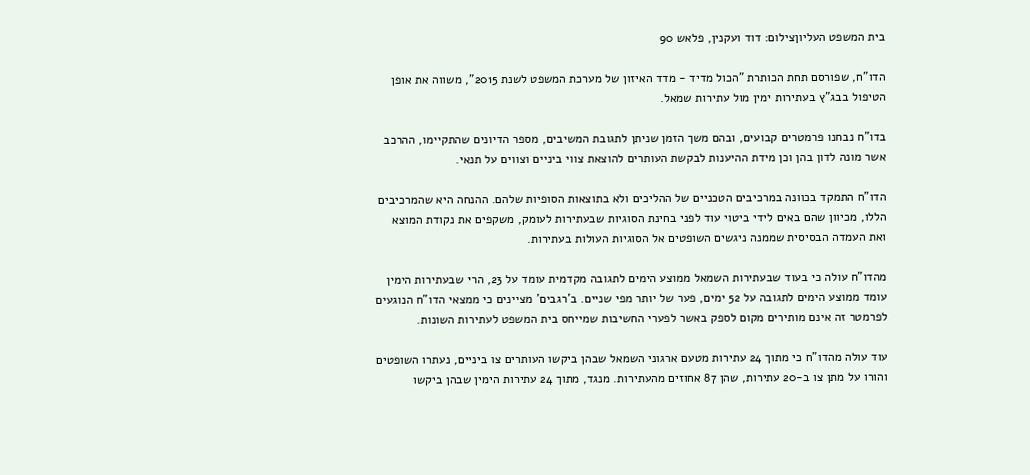בית המשפט העליוןצילום: דוד ועקנין, פלאש 90

הדו"ח, שפורסם תחת הכותרת "הכול מדיד - מדד האיזון של מערכת המשפט לשנת 2015", משווה את אופן הטיפול בבג"ץ בעתירות ימין מול עתירות שמאל.

בדו"ח נבחנו פרמטרים קבועים, ובהם משך הזמן שניתן לתגובת המשיבים, מספר הדיונים שהתקיימו, ההרכב אשר מונה לדון בהן וכן מידת ההיענות לבקשת העותרים להוצאת צווי ביניים וצווים על תנאי.

הדו"ח התמקד בכוונה במרכיבים הטכניים של ההליכים ולא בתוצאות הסופיות שלהם. ההנחה היא שהמרכיבים הללו, מכיוון שהם באים לידי ביטוי עוד לפני בחינת הסוגיות שבעתירות לעומק, משקפים את נקודת המוצא ואת העמדה הבסיסית שממנה ניגשים השופטים אל הסוגיות העולות בעתירות.

מהדו"ח עולה כי בעוד שבעתירות השמאל ממוצע הימים לתגובה מקדמית עומד על 23, הרי שבעתירות הימין עומד ממוצע הימים לתגובה על 52 ימים, פער של יותר מפי שניים. ב'רגבים' מציינים כי ממצאי הדו"ח הנוגעים לפרמטר זה אינם מותירים מקום לספק באשר לפערי החשיבות שמייחס בית המשפט לעתירות השונות.

עוד עולה מהדו"ח כי מתוך 24 עתירות מטעם ארגוני השמאל שבהן ביקשו העותרים צו ביניים, נעתרו השופטים והורו על מתן צו ב‑20 עתירות, שהן 87 אחוזים מהעתירות. מנגד, מתוך 24 עתירות הימין שבהן ביקשו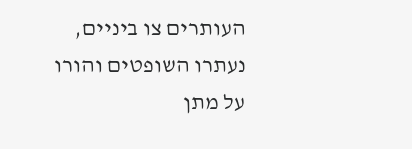העותרים צו ביניים, נעתרו השופטים והורו על מתן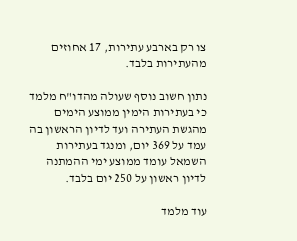צו רק בארבע עתירות, 17 אחוזים מהעתירות בלבד.

נתון חשוב נוסף שעולה מהדו"ח מלמד כי בעתירות הימין ממוצע הימים מהגשת העתירה ועד לדיון הראשון בה עמד על 369 יום, ומנגד בעתירות השמאל עומד ממוצע ימי ההמתנה לדיון ראשון על 250 יום בלבד.

עוד מלמד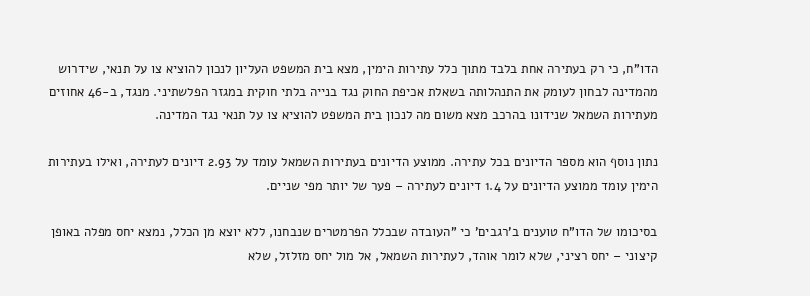הדו"ח, כי רק בעתירה אחת בלבד מתוך כלל עתירות הימין, מצא בית המשפט העליון לנכון להוציא צו על תנאי, שידרוש מהמדינה לבחון לעומק את התנהלותה בשאלת אכיפת החוק נגד בנייה בלתי חוקית במגזר הפלשתיני. מנגד, ב‑46 אחוזים מעתירות השמאל שנידונו בהרכב מצא משום מה לנכון בית המשפט להוציא צו על תנאי נגד המדינה.

נתון נוסף הוא מספר הדיונים בכל עתירה. ממוצע הדיונים בעתירות השמאל עומד על 2.93 דיונים לעתירה, ואילו בעתירות הימין עומד ממוצע הדיונים על 1.4 דיונים לעתירה – פער של יותר מפי שניים.

בסיכומו של הדו"ח טוענים ב'רגבים' כי "העובדה שבכלל הפרמטרים שנבחנו, ללא יוצא מן הכלל, נמצא יחס מפלה באופן קיצוני – יחס רציני, שלא לומר אוהד, לעתירות השמאל, אל מול יחס מזלזל, שלא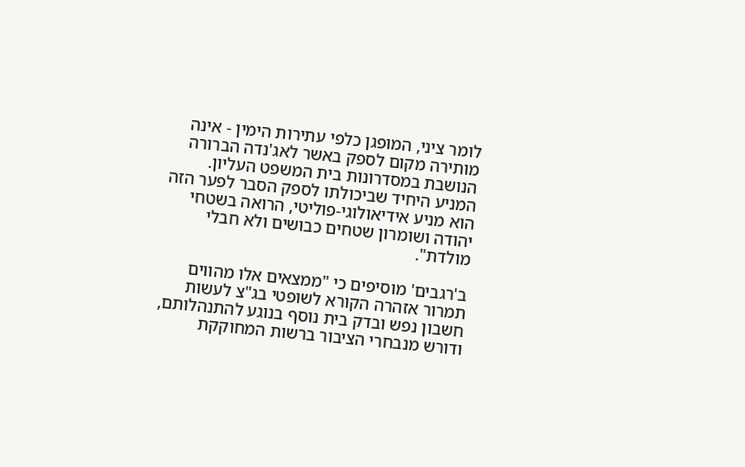לומר ציני, המופגן כלפי עתירות הימין - אינה מותירה מקום לספק באשר לאג'נדה הברורה הנושבת במסדרונות בית המשפט העליון. המניע היחיד שביכולתו לספק הסבר לפער הזה הוא מניע אידיאולוגי-פוליטי, הרואה בשטחי יהודה ושומרון שטחים כבושים ולא חבלי מולדת".

ב'רגבים' מוסיפים כי "ממצאים אלו מהווים תמרור אזהרה הקורא לשופטי בג"צ לעשות חשבון נפש ובדק בית נוסף בנוגע להתנהלותם, ודורש מנבחרי הציבור ברשות המחוקקת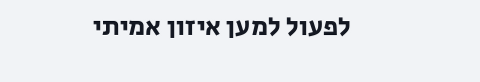לפעול למען איזון אמיתי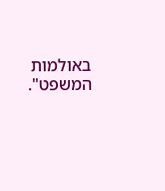באולמות המשפט".